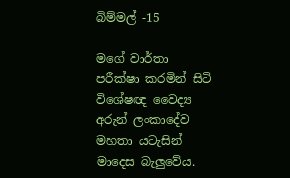බිම්මල් -15

මගේ වාර්තා පරීක්ෂා කරමින් සිටි විශේෂඥ වෛද්‍ය අරුන් ලංකාදේව මහතා යටැසින් මාදෙස බැලුවේය.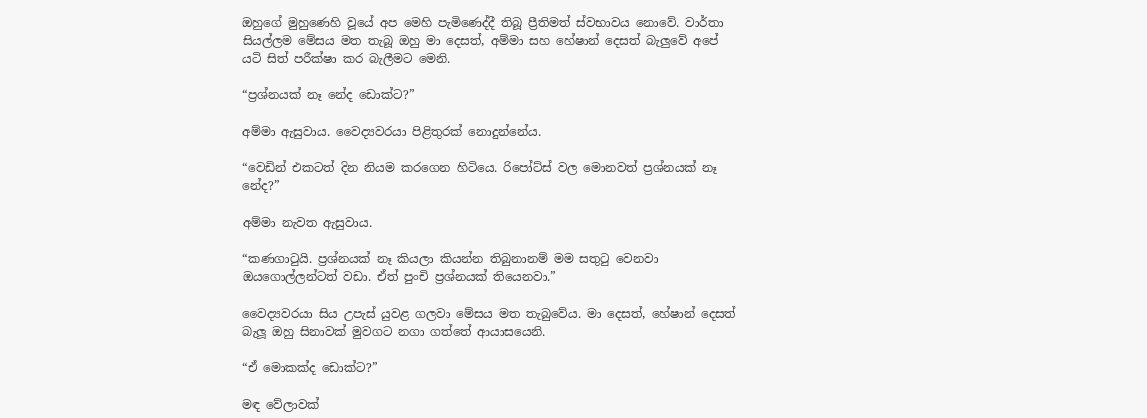ඔහුගේ මුහුණෙහි වූයේ අප මෙහි පැමිණෙද්දී තිබූ ප්‍රීතිමත් ස්වභාවය නොවේ. වාර්තා සියල්ලම මේසය මත තැබූ ඔහු මා දෙසත්, අම්මා සහ හේෂාන් දෙසත් බැලුවේ අපේ යටි සිත් පරීක්ෂා කර බැලීමට මෙනි.

“ප්‍රශ්නයක් නෑ නේද ඩොක්ට?”

අම්මා ඇසුවාය. වෛද්‍යවරයා පිළිතුරක් නොදුන්නේය.

“වෙඩින් එකටත් දින නියම කරගෙන හිටියෙ. රිපෝට්ස් වල මොනවත් ප්‍රශ්නයක් නෑ නේද?”

අම්මා නැවත ඇසුවාය.

“කණගාටුයි. ප්‍රශ්නයක් නෑ කියලා කියන්න තිබුනානම් මම සතුටු වෙනවා ඔයගොල්ලන්ටත් වඩා. ඒත් පුංචි ප්‍රශ්නයක් තියෙනවා.”

වෛද්‍යවරයා සිය උපැස් යුවළ ගලවා මේසය මත තැබුවේය. මා දෙසත්, හේෂාන් දෙසත් බැලූ ඔහු සිනාවක් මුවගට නගා ගත්තේ ආයාසයෙනි.

“ඒ මොකක්ද ඩොක්ට?”

මඳ වේලාවක්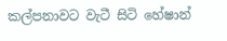කල්පනාවට වැටී සිටි හේෂාන්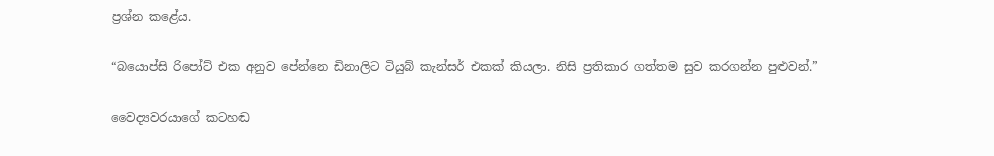ප්‍රශ්න කළේය.

“බයොප්සි රිපෝට් එක අනුව පේන්නෙ ඩිනාලිට ටියුබ් කැන්සර් එකක් කියලා. නිසි ප්‍රතිකාර ගත්තම සුව කරගන්න පුළුවන්.”

වෛද්‍යවරයාගේ කටහඬ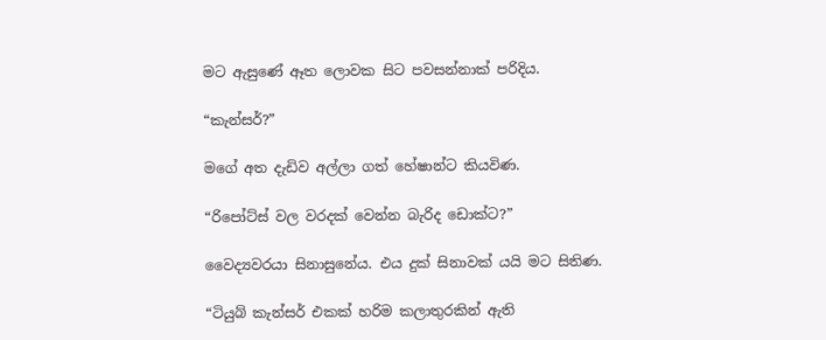මට ඇසුණේ ඈත ලොවක සිට පවසන්නාක් පරිදිය.

“කැන්සර්?”

මගේ අත දැඩිව අල්ලා ගත් හේෂාන්ට කියවිණ.

“රිපෝට්ස් වල වරදක් වෙන්න බැරිද ඩොක්ට?”

වෛද්‍යවරයා සිනාසුනේය. එය දුක් සිනාවක් යයි මට සිතිණ.

“ටියුබ් කැන්සර් එකක් හරිම කලාතුරකින් ඇති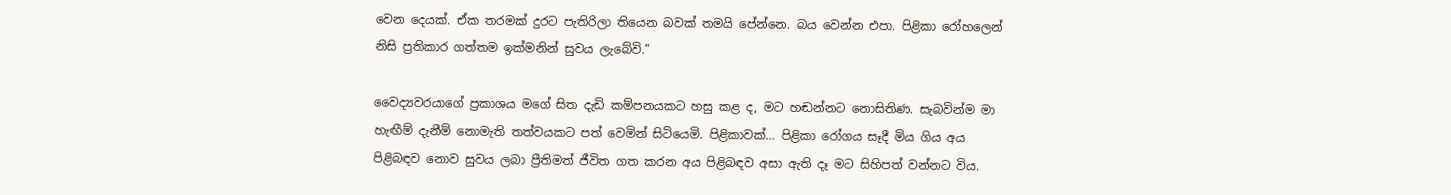වෙන දෙයක්. ඒක තරමක් දුරට පැතිරිලා තියෙන බවක් තමයි පේන්නෙ. බය වෙන්න එපා. පිළිකා රෝහලෙන් නිසි ප්‍රතිකාර ගත්තම ඉක්මනින් සුවය ලැබේවි.”

වෛද්‍යවරයාගේ ප්‍රකාශය මගේ සිත දැඩි කම්පනයකට හසු කළ ද, මට හඬන්නට නොසිතිණ. සැබවින්ම මා හැඟීම් දැනීම් නොමැති තත්වයකට පත් වෙමින් සිටියෙමි. පිළිකාවක්… පිළිකා රෝගය සෑදී මිය ගිය අය පිළිබඳව නොව සුවය ලබා ප්‍රීතිමත් ජීවිත ගත කරන අය පිළිබඳව අසා ඇති දෑ මට සිහිපත් වන්නට විය.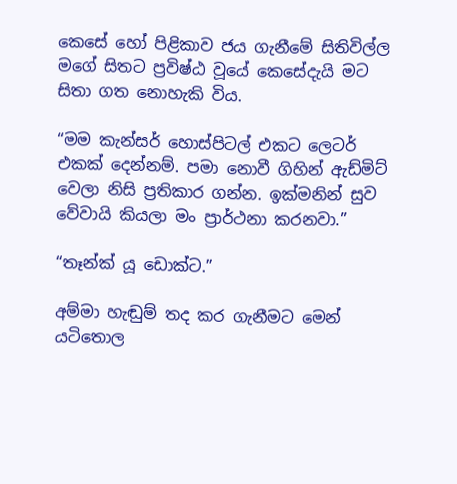කෙසේ හෝ පිළිකාව ජය ගැනීමේ සිතිවිල්ල මගේ සිතට ප්‍රවිෂ්ඨ වූයේ කෙසේදැයි මට සිතා ගත නොහැකි විය.

“මම කැන්සර් හොස්පිටල් එකට ලෙටර් එකක් දෙන්නම්. පමා නොවී ගිහින් ඇඩ්මිට් වෙලා නිසි ප්‍රතිකාර ගන්න. ඉක්මනින් සුව වේවායි කියලා මං ප්‍රාර්ථනා කරනවා.”

“තෑන්ක් යූ ඩොක්ට.”

අම්මා හැඬුම් තද කර ගැනීමට මෙන් යටිතොල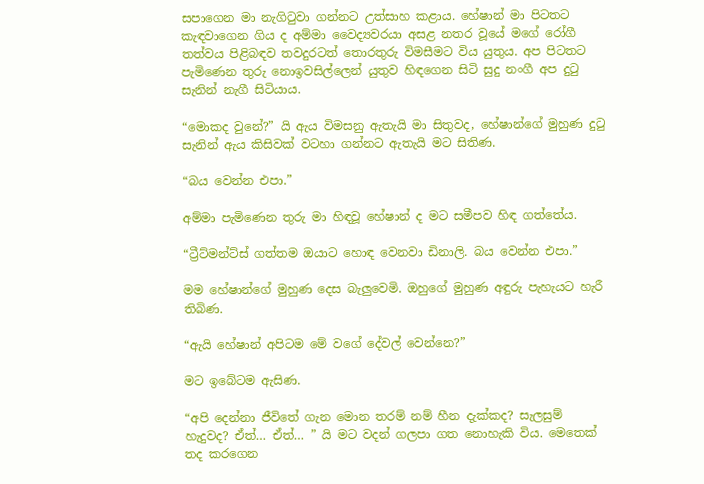සපාගෙන මා නැගිටුවා ගන්නට උත්සාහ කළාය. හේෂාන් මා පිටතට කැඳවාගෙන ගිය ද අම්මා වෛද්‍යවරයා අසළ නතර වූයේ මගේ රෝගී තත්වය පිළිබඳව තවදුරටත් තොරතුරු විමසීමට විය යුතුය. අප පිටතට පැමිණෙන තුරු නොඉවසිල්ලෙන් යුතුව හිඳගෙන සිටි සුදු නංගී අප දුටු සැනින් නැගී සිටියාය.

“මොකද වුනේ?” යි ඇය විමසනු ඇතැයි මා සිතුවද, හේෂාන්ගේ මුහුණ දුටු සැනින් ඇය කිසිවක් වටහා ගන්නට ඇතැයි මට සිතිණ.

“බය වෙන්න එපා.”

අම්මා පැමිණෙන තුරු මා හිඳවූ හේෂාන් ද මට සමීපව හිඳ ගත්තේය.

“ට්‍රීට්මන්ට්ස් ගත්තම ඔයාට හොඳ වෙනවා ඩිනාලි. බය වෙන්න එපා.”

මම හේෂාන්ගේ මුහුණ දෙස බැලුවෙමි. ඔහුගේ මුහුණ අඳුරු පැහැයට හැරී තිබිණ.

“ඇයි හේෂාන් අපිටම මේ වගේ දේවල් වෙන්නෙ?”

මට ඉබේටම ඇසිණ.

“අපි දෙන්නා ජීවිතේ ගැන මොන තරම් නම් හීන දැක්කද? සැලසුම් හැදුවද? ඒත්… ඒත්… ” යි මට වදන් ගලපා ගත නොහැකි විය. මෙතෙක් තද කරගෙන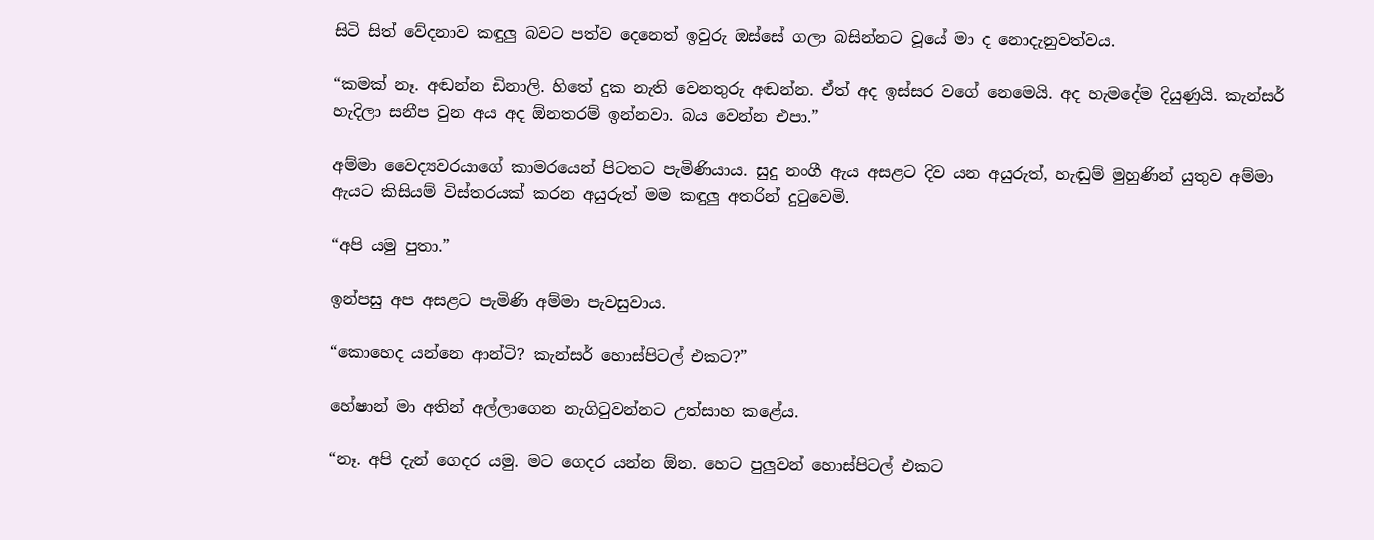සිටි සිත් වේදනාව කඳුලු බවට පත්ව දෙනෙත් ඉවුරු ඔස්සේ ගලා බසින්නට වූයේ මා ද නොදැනුවත්වය.

“කමක් නෑ. අඬන්න ඩිනාලි. හිතේ දුක නැති වෙනතුරු අඬන්න. ඒත් අද ඉස්සර වගේ නෙමෙයි. අද හැමදේම දියුණුයි. කැන්සර් හැදිලා සනීප වුන අය අද ඕනතරම් ඉන්නවා. බය වෙන්න එපා.”

අම්මා වෛද්‍යවරයාගේ කාමරයෙන් පිටතට පැමිණියාය. සුදු නංගී ඇය අසළට දිව යන අයුරුත්, හැඬුම් මුහුණින් යුතුව අම්මා ඇයට කිසියම් විස්තරයක් කරන අයුරුත් මම කඳුලු අතරින් දුටුවෙමි.

“අපි යමු පුතා.”

ඉන්පසු අප අසළට පැමිණි අම්මා පැවසුවාය.

“කොහෙද යන්නෙ ආන්ටි? කැන්සර් හොස්පිටල් එකට?”

හේෂාන් මා අතින් අල්ලාගෙන නැගිටුවන්නට උත්සාහ කළේය.

“නෑ. අපි දැන් ගෙදර යමු. මට ගෙදර යන්න ඕන. හෙට පුලුවන් හොස්පිටල් එකට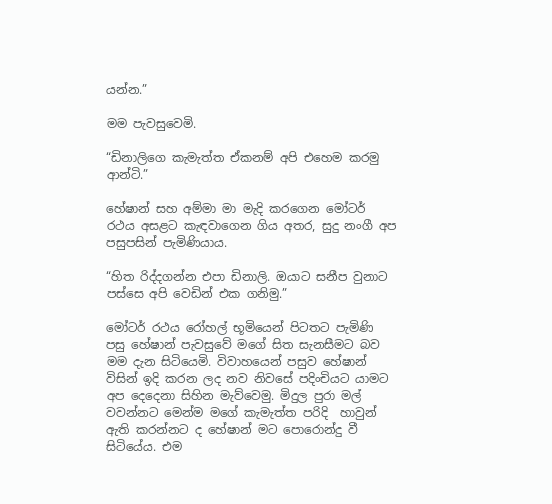යන්න.”

මම පැවසුවෙමි.

“ඩිනාලිගෙ කැමැත්ත ඒකනම් අපි එහෙම කරමු ආන්ටි.”

හේෂාන් සහ අම්මා මා මැදි කරගෙන මෝටර් රථය අසළට කැඳවාගෙන ගිය අතර, සුදු නංගී අප පසුපසින් පැමිණියාය.

“හිත රිද්දගන්න එපා ඩිනාලි. ඔයාට සනීප වුනාට පස්සෙ අපි වෙඩින් එක ගනිමු.”

මෝටර් රථය රෝහල් භූමියෙන් පිටතට පැමිණි පසු හේෂාන් පැවසුවේ මගේ සිත සැනසීමට බව මම දැන සිටියෙමි. විවාහයෙන් පසුව හේෂාන් විසින් ඉදි කරන ලද නව නිවසේ පදිංචියට යාමට අප දෙදෙනා සිහින මැව්වෙමු. මිදුල පුරා මල් වවන්නට මෙන්ම මගේ කැමැත්ත පරිදි  හාවුන් ඇති කරන්නට ද හේෂාන් මට පොරොන්දු වී සිටියේය. එම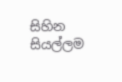සිහින සියල්ලම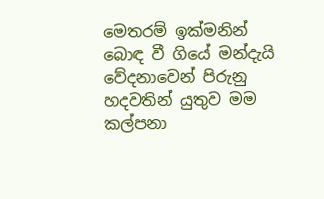මෙතරම් ඉක්මනින් බොඳ වී ගියේ මන්දැයි වේදනාවෙන් පිරුනු හදවතින් යුතුව මම කල්පනා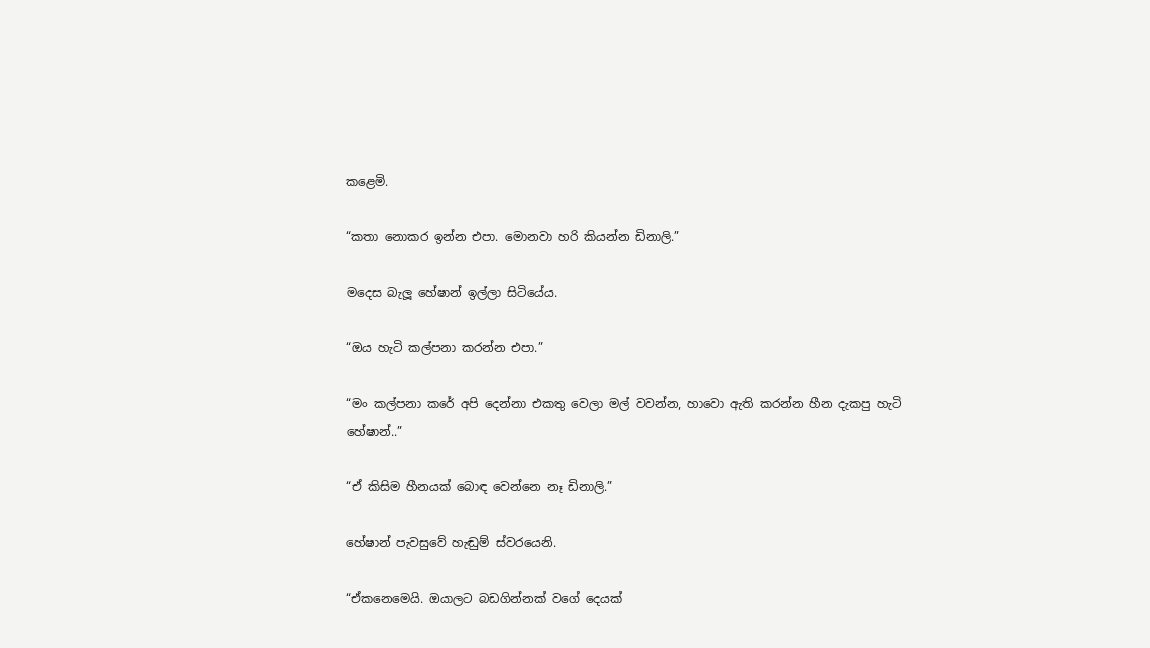කළෙමි.

“කතා නොකර ඉන්න එපා. මොනවා හරි කියන්න ඩිනාලි.”

මදෙස බැලූ හේෂාන් ඉල්ලා සිටියේය.

“ඔය හැටි කල්පනා කරන්න එපා.”

“මං කල්පනා කරේ අපි දෙන්නා එකතු වෙලා මල් වවන්න, හාවො ඇති කරන්න හීන දැකපු හැටි හේෂාන්..”

“ඒ කිසිම හීනයක් බොඳ වෙන්නෙ නෑ ඩිනාලි.”

හේෂාන් පැවසුවේ හැඬුම් ස්වරයෙනි.

“ඒකනෙමෙයි. ඔයාලට බඩගින්නක් වගේ දෙයක්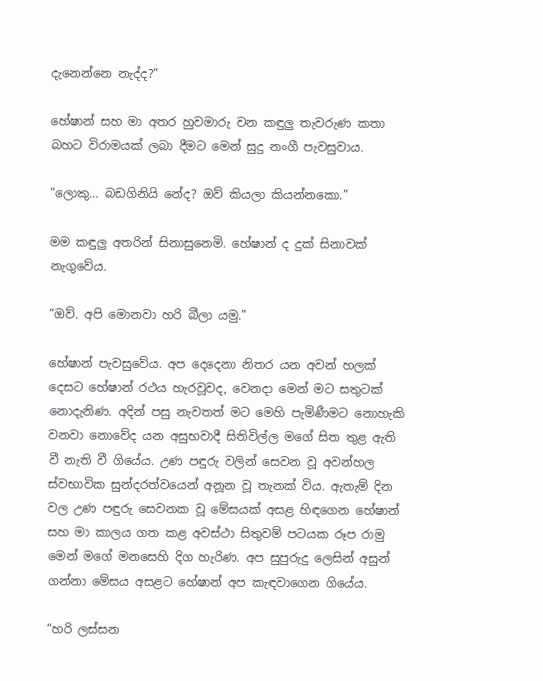දැනෙන්නෙ නැද්ද?”

හේෂාන් සහ මා අතර හුවමාරු වන කඳුලු තැවරුණ කතා බහට විරාමයක් ලබා දීමට මෙන් සුදු නංගී පැවසුවාය.

“ලොකු… බඩගිනියි නේද? ඔව් කියලා කියන්නකො.”

මම කඳුලු අතරින් සිනාසුනෙමි. හේෂාන් ද දුක් සිනාවක් නැගුවේය.

“ඔව්. අපි මොනවා හරි බීලා යමු.”

හේෂාන් පැවසුවේය. අප දෙදෙනා නිතර යන අවන් හලක් දෙසට හේෂාන් රථය හැරවූවද, වෙනදා මෙන් මට සතුටක් නොදැනිණ. අදින් පසු නැවතත් මට මෙහි පැමිණීමට නොහැකි වනවා නොවේද යන අසුභවාදී සිතිවිල්ල මගේ සිත තුළ ඇති වී නැති වී ගියේය. උණ පඳුරු වලින් සෙවන වූ අවන්හල ස්වභාවික සුන්දරත්වයෙන් අනූන වූ තැනක් විය. ඇතැම් දින වල උණ පඳුරු සෙවනක වූ මේසයක් අසළ හිඳගෙන හේෂාන් සහ මා කාලය ගත කළ අවස්ථා සිතුවම් පටයක රූප රාමු මෙන් මගේ මනසෙහි දිග හැරිණ. අප සුපුරුදු ලෙසින් අසුන් ගන්නා මේසය අසළට හේෂාන් අප කැඳවාගෙන ගියේය.

“හරි ලස්සන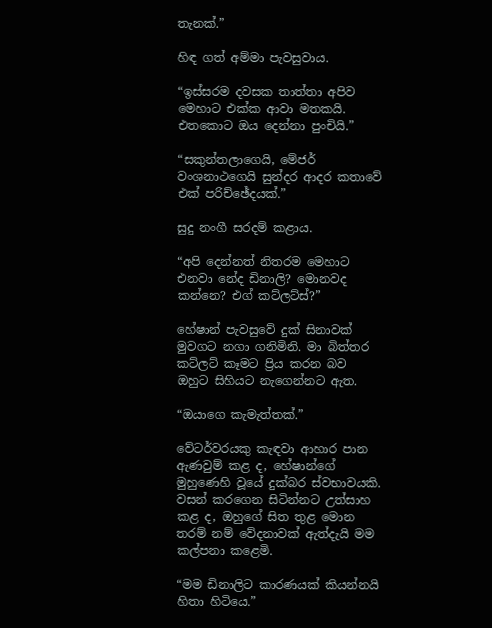තැනක්.”

හිඳ ගත් අම්මා පැවසුවාය.

“ඉස්සරම දවසක තාත්තා අපිව මෙහාට එක්ක ආවා මතකයි. එතකොට ඔය දෙන්නා පුංචියි.”

“සකුන්තලාගෙයි, මේජර් වංශනාථගෙයි සුන්දර ආදර කතාවේ එක් පරිච්ඡේදයක්.”

සුදු නංගී සරදම් කළාය.

“අපි දෙන්නත් නිතරම මෙහාට එනවා නේද ඩිනාලි? මොනවද කන්නෙ? එග් කට්ලට්ස්?”

හේෂාන් පැවසුවේ දුක් සිනාවක් මුවගට නගා ගනිමිනි. මා බිත්තර කට්ලට් කෑමට ප්‍රිය කරන බව ඔහුට සිහියට නැගෙන්නට ඇත.

“ඔයාගෙ කැමැත්තක්.”

වේටර්වරයකු කැඳවා ආහාර පාන ඇණවුම් කළ ද, හේෂාන්ගේ මුහුණෙහි වූයේ දුක්බර ස්වභාවයකි. වසන් කරගෙන සිටින්නට උත්සාහ කළ ද, ඔහුගේ සිත තුළ මොන තරම් නම් වේදනාවක් ඇත්දැයි මම කල්පනා කළෙමි.

“මම ඩිනාලිට කාරණයක් කියන්නයි හිතා හිටියෙ.”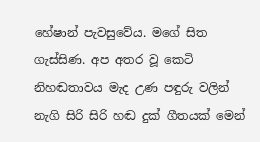හේෂාන් පැවසුවේය. මගේ සිත ගැස්සිණ. අප අතර වූ කෙටි නිහඬතාවය මැද උණ පඳුරු වලින් නැගි සිරි සිරි හඬ දුක් ගීතයක් මෙන්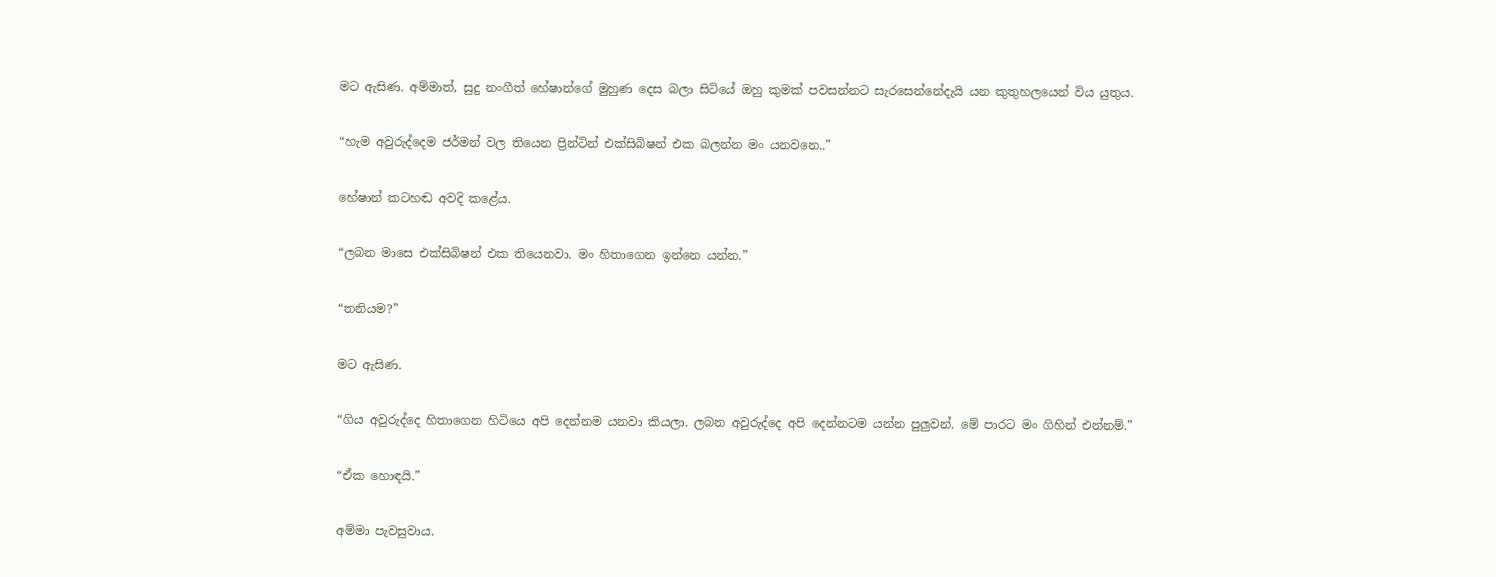මට ඇසිණ. අම්මාත්, සුදු නංගීත් හේෂාන්ගේ මුහුණ දෙස බලා සිටියේ ඔහු කුමක් පවසන්නට සැරසෙන්නේදැයි යන කුතුහලයෙන් විය යුතුය.

“හැම අවුරුද්දෙම ජර්මන් වල තියෙන ප්‍රින්ටින් එක්සිබිෂන් එක බලන්න මං යනවනෙ..”

හේෂාන් කටහඬ අවදි කළේය.

“ලබන මාසෙ එක්සිබිෂන් එක තියෙනවා. මං හිතාගෙන ඉන්නෙ යන්න.”

“තනියම?”

මට ඇසිණ.

“ගිය අවුරුද්දෙ හිතාගෙන හිටියෙ අපි දෙන්නම යනවා කියලා. ලබන අවුරුද්දෙ අපි දෙන්නටම යන්න පුලුවන්. මේ පාරට මං ගිහින් එන්නම්.”

“ඒක හොඳයි.”

අම්මා පැවසුවාය.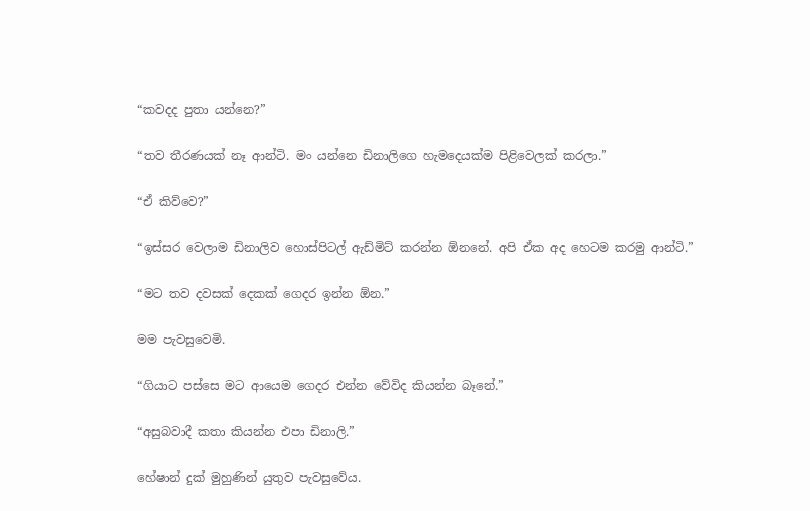“කවදද පුතා යන්නෙ?”

“තව තීරණයක් නෑ ආන්ටි. මං යන්නෙ ඩිනාලිගෙ හැමදෙයක්ම පිළිවෙලක් කරලා.”

“ඒ කිව්වෙ?”

“ඉස්සර වෙලාම ඩිනාලිව හොස්පිටල් ඇඩ්මිට් කරන්න ඕනනේ. අපි ඒක අද හෙටම කරමු ආන්ටි.”

“මට තව දවසක් දෙකක් ගෙදර ඉන්න ඕන.”

මම පැවසුවෙමි.

“ගියාට පස්සෙ මට ආයෙම ගෙදර එන්න වේවිද කියන්න බෑනේ.”

“අසුබවාදී කතා කියන්න එපා ඩිනාලි.”

හේෂාන් දුක් මුහුණින් යුතුව පැවසුවේය.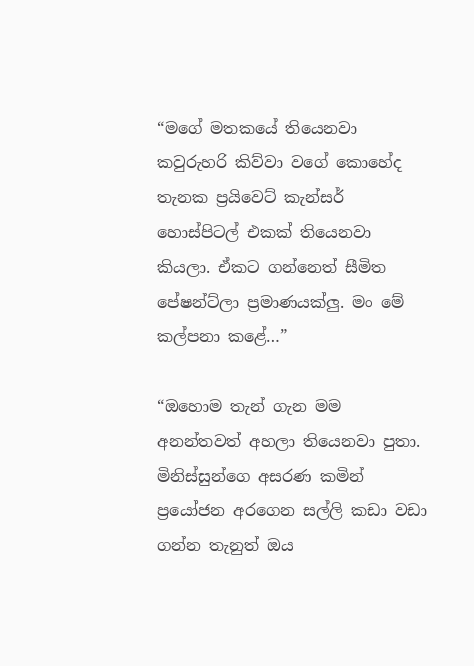“මගේ මතකයේ තියෙනවා කවුරුහරි කිව්වා වගේ කොහේද තැනක ප්‍රයිවෙට් කැන්සර් හොස්පිටල් එකක් තියෙනවා කියලා. ඒකට ගන්නෙත් සීමිත පේෂන්ට්ලා ප්‍රමාණයක්ලු. මං මේ කල්පනා කළේ…”

“ඔහොම තැන් ගැන මම අනන්තවත් අහලා තියෙනවා පුතා. මිනිස්සුන්ගෙ අසරණ කමින් ප්‍රයෝජන අරගෙන සල්ලි කඩා වඩා ගන්න තැනුත් ඔය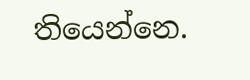තියෙන්නෙ.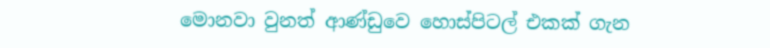මොනවා වුනත් ආණ්ඩුවෙ හොස්පිටල් එකක් ගැන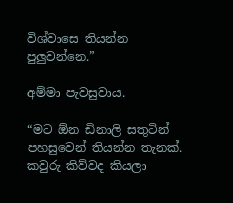විශ්වාසෙ තියන්න පුලුවන්නෙ.”

අම්මා පැවසුවාය.

“මට ඕන ඩිනාලි සතුටින් පහසුවෙන් තියන්න තැනක්. කවුරු කිව්වද කියලා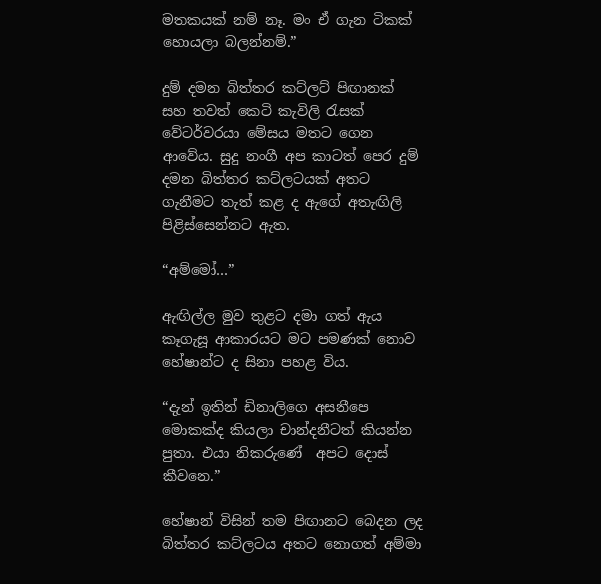මතකයක් නම් නෑ. මං ඒ ගැන ටිකක් හොයලා බලන්නම්.”

දුම් දමන බිත්තර කට්ලට් පිඟානක් සහ තවත් කෙටි කැවිලි රැසක් වේටර්වරයා මේසය මතට ගෙන ආවේය. සුදු නංගී අප කාටත් පෙර දුම් දමන බිත්තර කට්ලටයක් අතට ගැනීමට තැත් කළ ද ඇගේ අතැඟිලි පිළිස්සෙන්නට ඇත.

“අම්මෝ…”

ඇඟිල්ල මුව තුළට දමා ගත් ඇය කෑගැසූ ආකාරයට මට පමණක් නොව හේෂාන්ට ද සිනා පහළ විය.

“දැන් ඉතින් ඩිනාලිගෙ අසනීපෙ මොකක්ද කියලා චාන්දනීටත් කියන්න පුතා. එයා නිකරුණේ  අපට දොස් කීවනෙ.”

හේෂාන් විසින් තම පිඟානට බෙදන ලද බිත්තර කට්ලටය අතට නොගත් අම්මා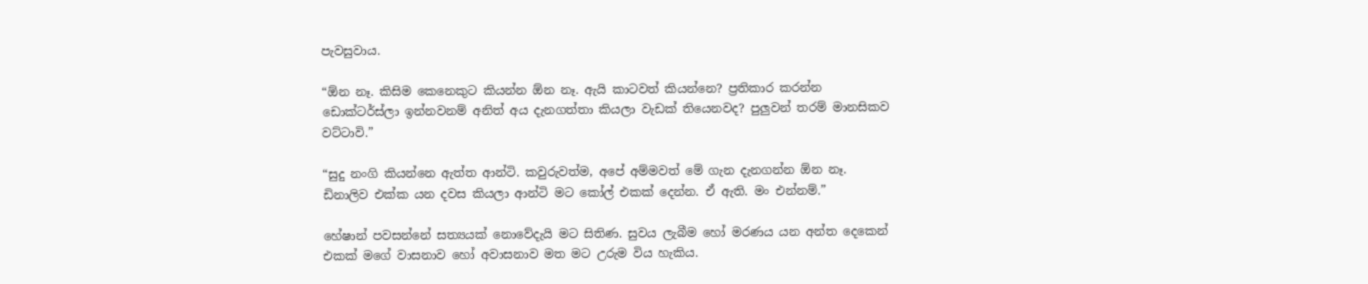පැවසුවාය.

“ඕන නෑ. කිසිම කෙනෙකුට කියන්න ඕන නෑ. ඇයි කාටවත් කියන්නෙ? ප්‍රතිකාර කරන්න ඩොක්ටර්ස්ලා ඉන්නවනම් අනිත් අය දැනගත්තා කියලා වැඩක් තියෙනවද? පුලුවන් තරම් මානසිකව වට්ටාවි.”

“සුදු නංගි කියන්නෙ ඇත්ත ආන්ටි. කවුරුවත්ම, අපේ අම්මවත් මේ ගැන දැනගන්න ඕන නෑ. ඩිනාලිව එක්ක යන දවස කියලා ආන්ටි මට කෝල් එකක් දෙන්න. ඒ ඇති. මං එන්නම්.”

හේෂාන් පවසන්නේ සත්‍යයක් නොවේදැයි මට සිතිණ. සුවය ලැබීම හෝ මරණය යන අන්ත දෙකෙන් එකක් මගේ වාසනාව හෝ අවාසනාව මත මට උරුම විය හැකිය.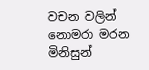වචන වලින් නොමරා මරන මිනිසුන්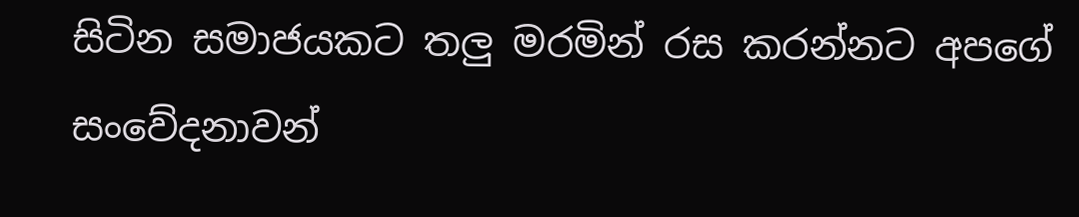සිටින සමාජයකට තලු මරමින් රස කරන්නට අපගේ සංවේදනාවන්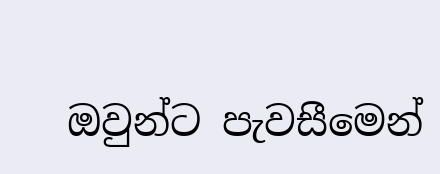ඔවුන්ට පැවසීමෙන්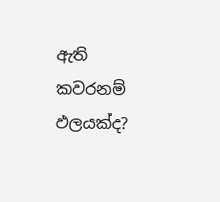ඇති කවරනම් ඵලයක්ද?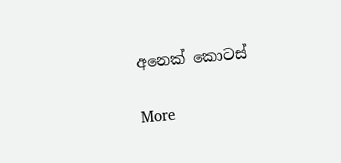අනෙක් කොටස්

More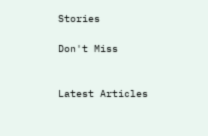Stories

Don't Miss


Latest Articles